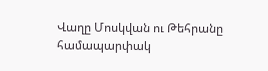Վաղը Մոսկվան ու Թեհրանը համապարփակ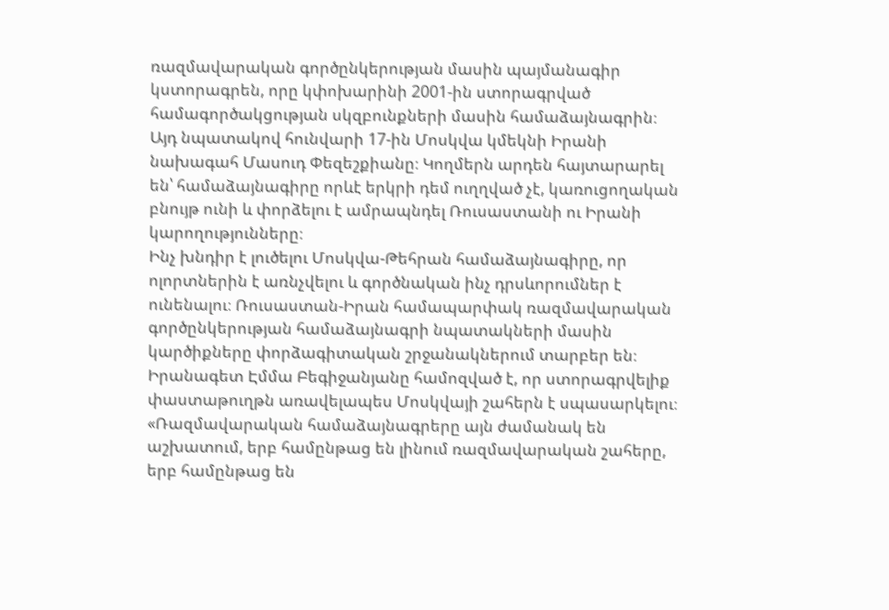ռազմավարական գործընկերության մասին պայմանագիր կստորագրեն, որը կփոխարինի 2001-ին ստորագրված համագործակցության սկզբունքների մասին համաձայնագրին։ Այդ նպատակով հունվարի 17-ին Մոսկվա կմեկնի Իրանի նախագահ Մասուդ Փեզեշքիանը։ Կողմերն արդեն հայտարարել են՝ համաձայնագիրը որևէ երկրի դեմ ուղղված չէ, կառուցողական բնույթ ունի և փորձելու է ամրապնդել Ռուսաստանի ու Իրանի կարողությունները։
Ինչ խնդիր է լուծելու Մոսկվա-Թեհրան համաձայնագիրը, որ ոլորտներին է առնչվելու և գործնական ինչ դրսևորումներ է ունենալու։ Ռուսաստան-Իրան համապարփակ ռազմավարական գործընկերության համաձայնագրի նպատակների մասին կարծիքները փորձագիտական շրջանակներում տարբեր են։ Իրանագետ Էմմա Բեգիջանյանը համոզված է, որ ստորագրվելիք փաստաթուղթն առավելապես Մոսկվայի շահերն է սպասարկելու։
«Ռազմավարական համաձայնագրերը այն ժամանակ են աշխատում, երբ համընթաց են լինում ռազմավարական շահերը, երբ համընթաց են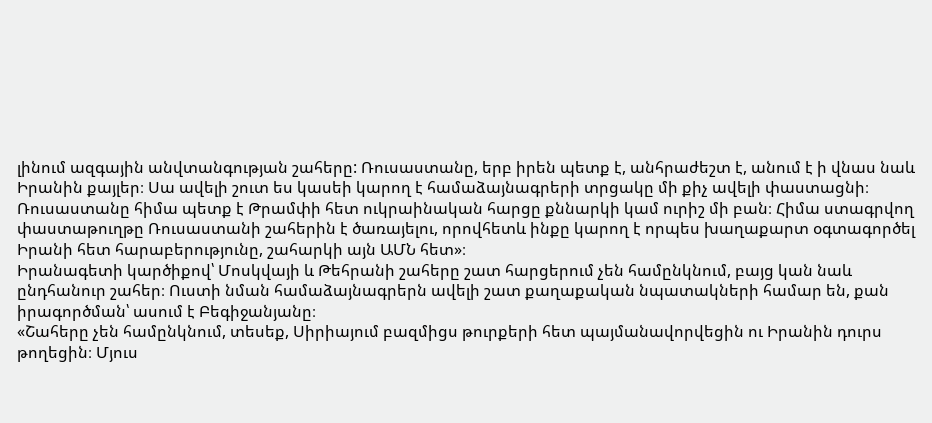լինում ազգային անվտանգության շահերը: Ռուսաստանը, երբ իրեն պետք է, անհրաժեշտ է, անում է ի վնաս նաև Իրանին քայլեր։ Սա ավելի շուտ ես կասեի կարող է համաձայնագրերի տրցակը մի քիչ ավելի փաստացնի։ Ռուսաստանը հիմա պետք է Թրամփի հետ ուկրաինական հարցը քննարկի կամ ուրիշ մի բան։ Հիմա ստագրվող փաստաթուղթը Ռուսաստանի շահերին է ծառայելու, որովհետև ինքը կարող է որպես խաղաքարտ օգտագործել Իրանի հետ հարաբերությունը, շահարկի այն ԱՄՆ հետ»։
Իրանագետի կարծիքով՝ Մոսկվայի և Թեհրանի շահերը շատ հարցերում չեն համընկնում, բայց կան նաև ընդհանուր շահեր։ Ուստի նման համաձայնագրերն ավելի շատ քաղաքական նպատակների համար են, քան իրագործման՝ ասում է Բեգիջանյանը։
«Շահերը չեն համընկնում, տեսեք, Սիրիայում բազմիցս թուրքերի հետ պայմանավորվեցին ու Իրանին դուրս թողեցին։ Մյուս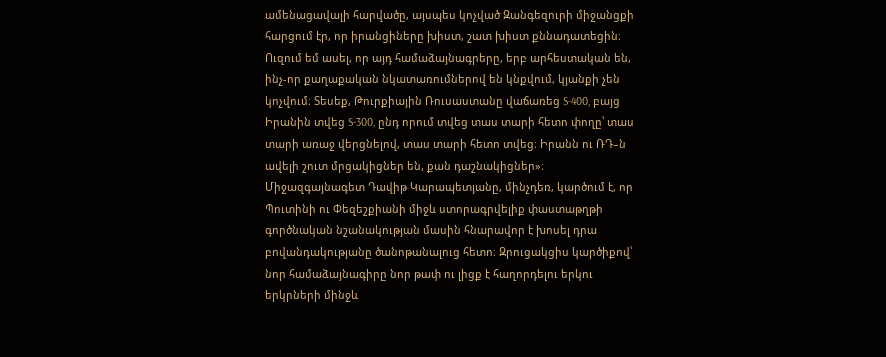ամենացավալի հարվածը, այսպես կոչված Զանգեզուրի միջանցքի հարցում էր, որ իրանցիները խիստ, շատ խիստ քննադատեցին։ Ուզում եմ ասել, որ այդ համաձայնագրերը, երբ արհեստական են, ինչ-որ քաղաքական նկատառումներով են կնքվում, կյանքի չեն կոչվում։ Տեսեք, Թուրքիային Ռուսաստանը վաճառեց S-400, բայց Իրանին տվեց S-300, ընդ որում տվեց տաս տարի հետո փողը՝ տաս տարի առաջ վերցնելով, տաս տարի հետո տվեց։ Իրանն ու ՌԴ–ն ավելի շուտ մրցակիցներ են, քան դաշնակիցներ»։
Միջազգայնագետ Դավիթ Կարապետյանը, մինչդեռ, կարծում է, որ Պուտինի ու Փեզեշքիանի միջև ստորագրվելիք փաստաթղթի գործնական նշանակության մասին հնարավոր է խոսել դրա բովանդակությանը ծանոթանալուց հետո։ Զրուցակցիս կարծիքով՝ նոր համաձայնագիրը նոր թափ ու լիցք է հաղորդելու երկու երկրների մինջև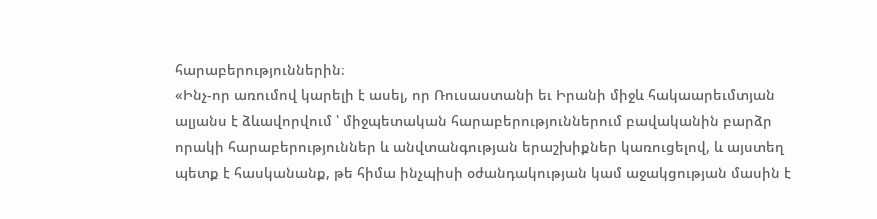հարաբերություններին։
«Ինչ-որ առումով կարելի է ասել, որ Ռուսաստանի եւ Իրանի միջև հակաարեւմտյան ալյանս է ձևավորվում ՝ միջպետական հարաբերություններում բավականին բարձր որակի հարաբերություններ և անվտանգության երաշխիքներ կառուցելով, և այստեղ պետք է հասկանանք, թե հիմա ինչպիսի օժանդակության կամ աջակցության մասին է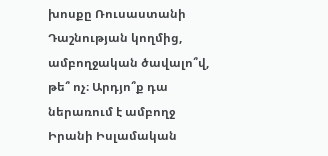խոսքը Ռուսաստանի Դաշնության կողմից, ամբողջական ծավալո՞վ, թե՞ ոչ։ Արդյո՞ք դա ներառում է ամբողջ Իրանի Իսլամական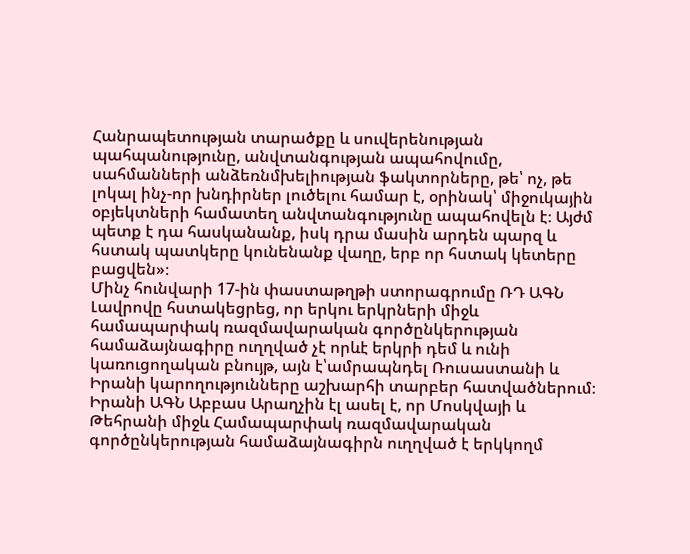Հանրապետության տարածքը և սուվերենության պահպանությունը, անվտանգության ապահովումը, սահմանների անձեռնմխելիության ֆակտորները, թե՝ ոչ, թե լոկալ ինչ-որ խնդիրներ լուծելու համար է, օրինակ՝ միջուկային օբյեկտների համատեղ անվտանգությունը ապահովելն է։ Այժմ պետք է դա հասկանանք, իսկ դրա մասին արդեն պարզ և հստակ պատկերը կունենանք վաղը, երբ որ հստակ կետերը բացվեն»։
Մինչ հունվարի 17-ին փաստաթղթի ստորագրումը ՌԴ ԱԳՆ Լավրովը հստակեցրեց, որ երկու երկրների միջև համապարփակ ռազմավարական գործընկերության համաձայնագիրը ուղղված չէ որևէ երկրի դեմ և ունի կառուցողական բնույթ, այն է՝ամրապնդել Ռուսաստանի և Իրանի կարողությունները աշխարհի տարբեր հատվածներում։
Իրանի ԱԳՆ Աբբաս Արաղչին էլ ասել է, որ Մոսկվայի և Թեհրանի միջև Համապարփակ ռազմավարական գործընկերության համաձայնագիրն ուղղված է երկկողմ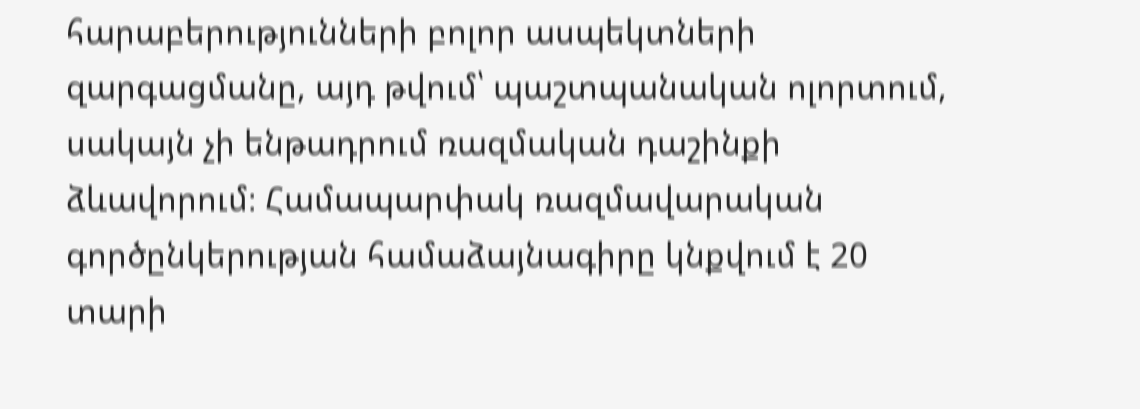հարաբերությունների բոլոր ասպեկտների զարգացմանը, այդ թվում՝ պաշտպանական ոլորտում, սակայն չի ենթադրում ռազմական դաշինքի ձևավորում։ Համապարփակ ռազմավարական գործընկերության համաձայնագիրը կնքվում է 20 տարի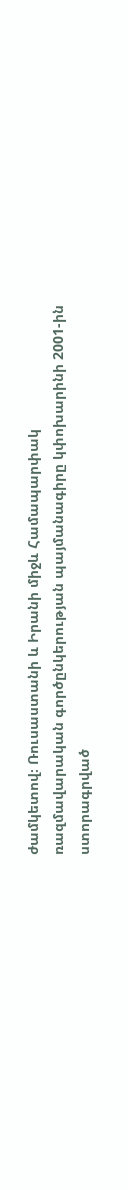ժամկետով։ Ռուսաստանի և Իրանի միջև Համապարփակ ռազմավարական գործընկերության պայմանագիրը կփոխարինի 2001-ին ստորագրված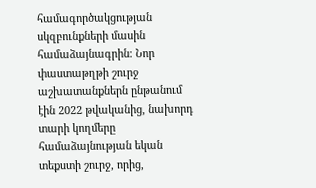համագործակցության սկզբունքների մասին համաձայնագրին։ Նոր փաստաթղթի շուրջ աշխատանքներն ընթանում էին 2022 թվականից, նախորդ տարի կողմերը համաձայնության եկան տեքստի շուրջ, որից,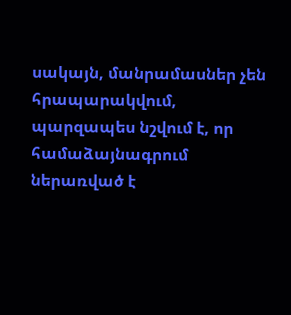սակայն, մանրամասներ չեն հրապարակվում, պարզապես նշվում է, որ համաձայնագրում ներառված է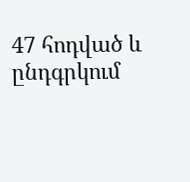47 հոդված և ընդգրկում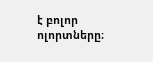է բոլոր ոլորտները։